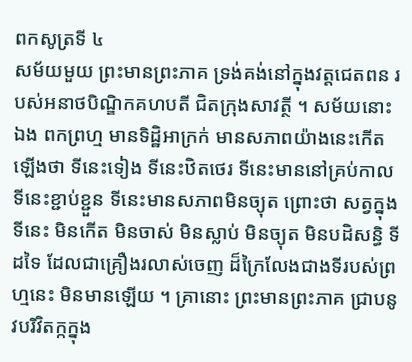ពកសូត្រទី ៤
សម័យមួយ ព្រះមានព្រះភាគ ទ្រង់គង់នៅក្នុងវត្តជេតពន របស់អនាថបិណ្ឌិកគហបតី ជិតក្រុងសាវត្ថី ។ សម័យនោះឯង ពកព្រហ្ម មានទិដ្ឋិអាក្រក់ មានសភាពយ៉ាងនេះកើតឡើងថា ទីនេះទៀង ទីនេះឋិតថេរ ទីនេះមាននៅគ្រប់កាល ទីនេះខ្ជាប់ខ្ជួន ទីនេះមានសភាពមិនច្យុត ព្រោះថា សត្វក្នុងទីនេះ មិនកើត មិនចាស់ មិនស្លាប់ មិនច្យុត មិនបដិសន្ធិ ទីដទៃ ដែលជាគ្រឿងរលាស់ចេញ ដ៏ក្រៃលែងជាងទីរបស់ព្រហ្មនេះ មិនមានឡើយ ។ គ្រានោះ ព្រះមានព្រះភាគ ជ្រាបនូវបរិវិតក្កក្នុង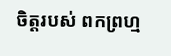ចិត្តរបស់ ពកព្រហ្ម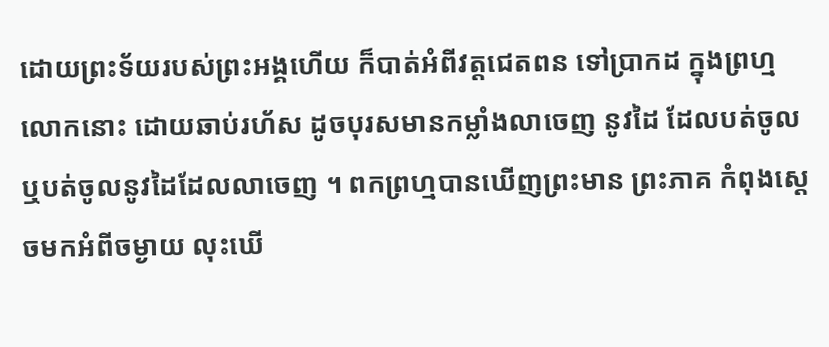ដោយព្រះទ័យរបស់ព្រះអង្គហើយ ក៏បាត់អំពីវត្តជេតពន ទៅប្រាកដ ក្នុងព្រហ្មលោកនោះ ដោយឆាប់រហ័ស ដូចបុរសមានកម្លាំងលាចេញ នូវដៃ ដែលបត់ចូល ឬបត់ចូលនូវដៃដែលលាចេញ ។ ពកព្រហ្មបានឃើញព្រះមាន ព្រះភាគ កំពុងស្តេចមកអំពីចម្ងាយ លុះឃើ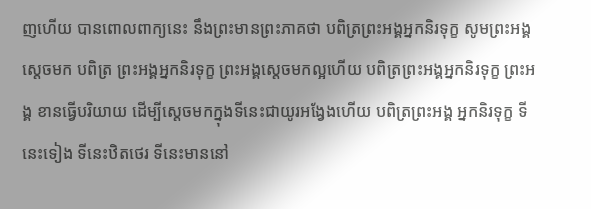ញហើយ បានពោលពាក្យនេះ នឹងព្រះមានព្រះភាគថា បពិត្រព្រះអង្គអ្នកនិរទុក្ខ សូមព្រះអង្គស្តេចមក បពិត្រ ព្រះអង្គអ្នកនិរទុក្ខ ព្រះអង្គស្តេចមកល្អហើយ បពិត្រព្រះអង្គអ្នកនិរទុក្ខ ព្រះអង្គ ខានធ្វើបរិយាយ ដើម្បីស្តេចមកក្នុងទីនេះជាយូរអង្វែងហើយ បពិត្រព្រះអង្គ អ្នកនិរទុក្ខ ទីនេះទៀង ទីនេះឋិតថេរ ទីនេះមាននៅ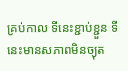គ្រប់កាល ទីនេះខ្ជាប់ខ្ជួន ទីនេះមានសភាពមិនច្យុត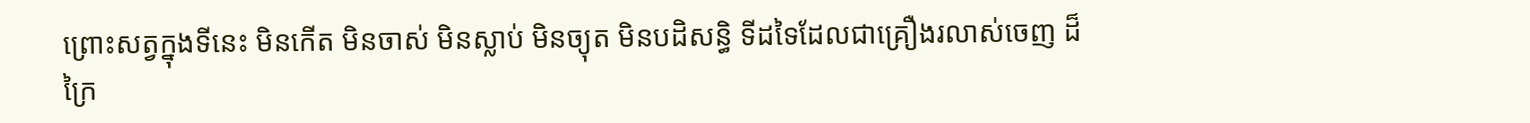ព្រោះសត្វក្នុងទីនេះ មិនកើត មិនចាស់ មិនស្លាប់ មិនច្យុត មិនបដិសន្ធិ ទីដទៃដែលជាគ្រឿងរលាស់ចេញ ដ៏ក្រៃ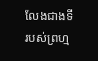លែងជាងទី របស់ព្រហ្ម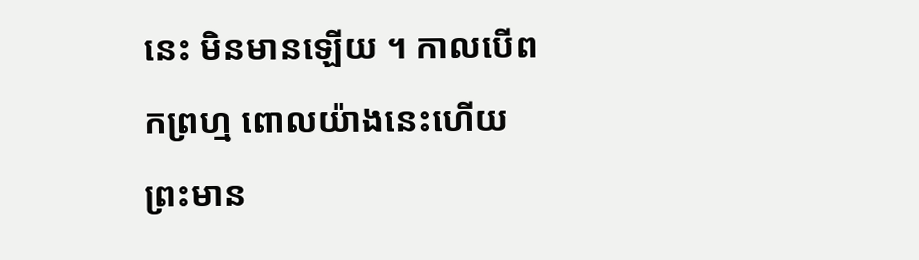នេះ មិនមានឡើយ ។ កាលបើពកព្រហ្ម ពោលយ៉ាងនេះហើយ ព្រះមាន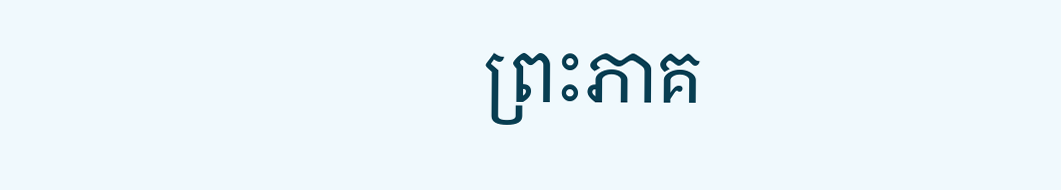ព្រះភាគ